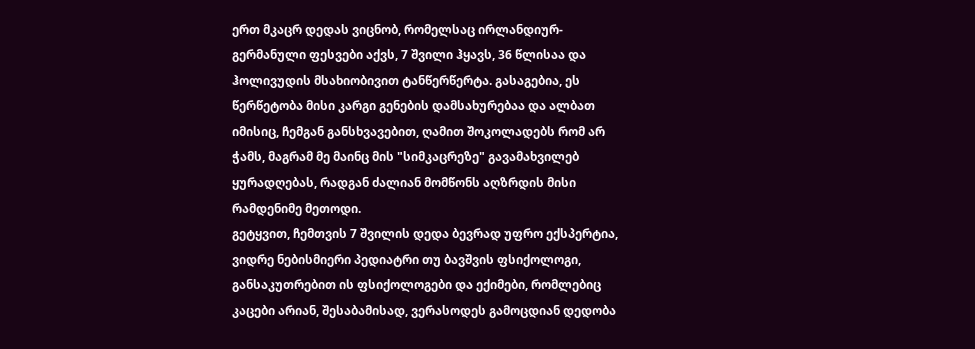ერთ მკაცრ დედას ვიცნობ, რომელსაც ირლანდიურ-გერმანული ფესვები აქვს, 7 შვილი ჰყავს, 36 წლისაა და ჰოლივუდის მსახიობივით ტანწერწერტა. გასაგებია, ეს წერწეტობა მისი კარგი გენების დამსახურებაა და ალბათ იმისიც, ჩემგან განსხვავებით, ღამით შოკოლადებს რომ არ ჭამს, მაგრამ მე მაინც მის "სიმკაცრეზე" გავამახვილებ ყურადღებას, რადგან ძალიან მომწონს აღზრდის მისი რამდენიმე მეთოდი.
გეტყვით, ჩემთვის 7 შვილის დედა ბევრად უფრო ექსპერტია, ვიდრე ნებისმიერი პედიატრი თუ ბავშვის ფსიქოლოგი, განსაკუთრებით ის ფსიქოლოგები და ექიმები, რომლებიც კაცები არიან, შესაბამისად, ვერასოდეს გამოცდიან დედობა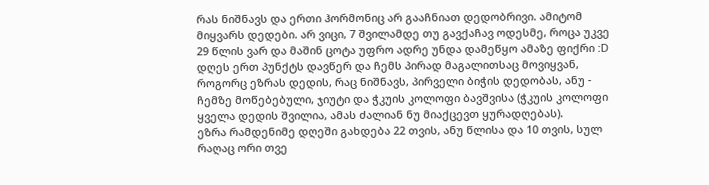რას ნიშნავს და ერთი ჰორმონიც არ გააჩნიათ დედობრივი. ამიტომ მიყვარს დედები. არ ვიცი, 7 შვილამდე თუ გავქაჩავ ოდესმე, როცა უკვე 29 წლის ვარ და მაშინ ცოტა უფრო ადრე უნდა დამეწყო ამაზე ფიქრი :D
დღეს ერთ პუნქტს დავწერ და ჩემს პირად მაგალითსაც მოვიყვან, როგორც ეზრას დედის, რაც ნიშნავს, პირველი ბიჭის დედობას, ანუ - ჩემზე მოწებებული, ჯიუტი და ჭკუის კოლოფი ბავშვისა (ჭკუის კოლოფი ყველა დედის შვილია, ამას ძალიან ნუ მიაქცევთ ყურადღებას).
ეზრა რამდენიმე დღეში გახდება 22 თვის, ანუ წლისა და 10 თვის, სულ რაღაც ორი თვე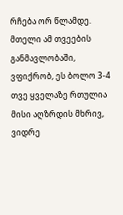რჩება ორ წლამდე.
მთელი ამ თვეების განმავლობაში, ვფიქრობ, ეს ბოლო 3-4 თვე ყველაზე რთულია მისი აღზრდის მხრივ, ვიდრე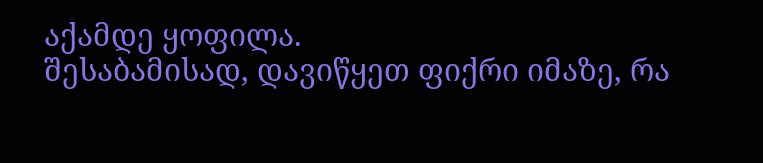აქამდე ყოფილა.
შესაბამისად, დავიწყეთ ფიქრი იმაზე, რა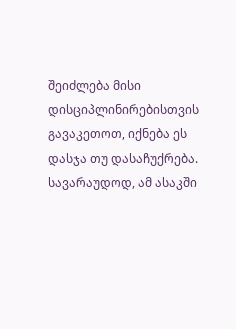შეიძლება მისი დისციპლინირებისთვის გავაკეთოთ, იქნება ეს დასჯა თუ დასაჩუქრება.
სავარაუდოდ, ამ ასაკში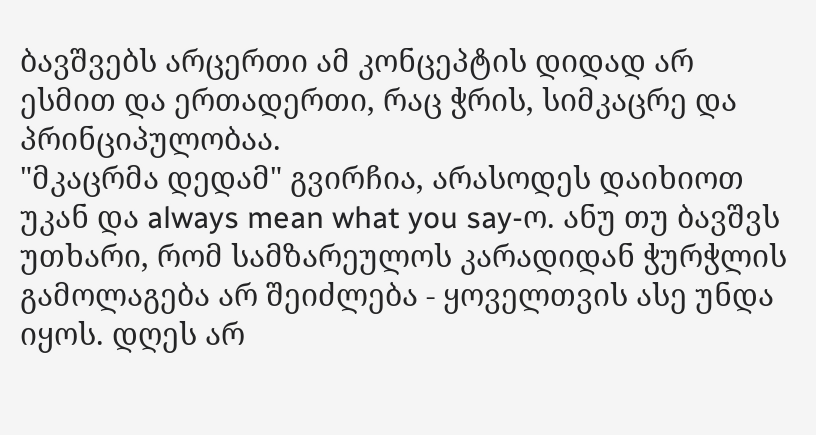ბავშვებს არცერთი ამ კონცეპტის დიდად არ ესმით და ერთადერთი, რაც ჭრის, სიმკაცრე და პრინციპულობაა.
"მკაცრმა დედამ" გვირჩია, არასოდეს დაიხიოთ უკან და always mean what you say-ო. ანუ თუ ბავშვს უთხარი, რომ სამზარეულოს კარადიდან ჭურჭლის გამოლაგება არ შეიძლება - ყოველთვის ასე უნდა იყოს. დღეს არ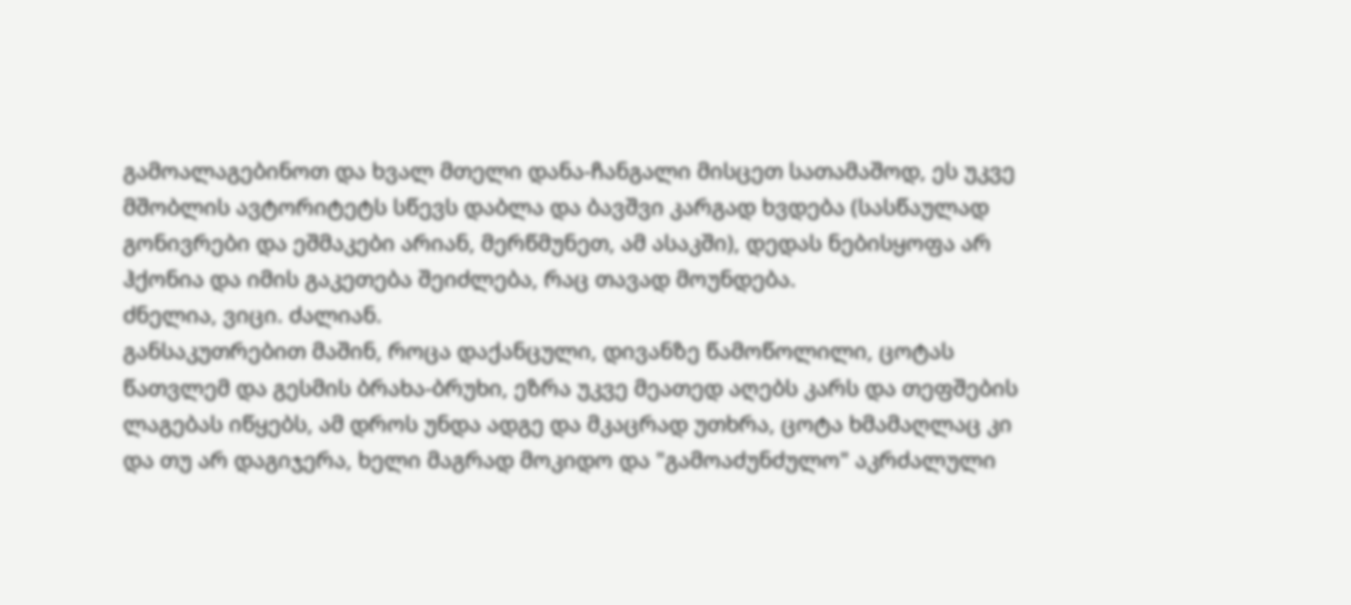გამოალაგებინოთ და ხვალ მთელი დანა-ჩანგალი მისცეთ სათამაშოდ, ეს უკვე მშობლის ავტორიტეტს სწევს დაბლა და ბავშვი კარგად ხვდება (სასწაულად გონივრები და ეშმაკები არიან, მერწმუნეთ, ამ ასაკში), დედას ნებისყოფა არ ჰქონია და იმის გაკეთება შეიძლება, რაც თავად მოუნდება.
ძნელია, ვიცი. ძალიან.
განსაკუთრებით მაშინ, როცა დაქანცული, დივანზე წამოწოლილი, ცოტას წათვლემ და გესმის ბრახა-ბრუხი, ეზრა უკვე მეათედ აღებს კარს და თეფშების ლაგებას იწყებს, ამ დროს უნდა ადგე და მკაცრად უთხრა, ცოტა ხმამაღლაც კი და თუ არ დაგიჯერა, ხელი მაგრად მოკიდო და "გამოაძუნძულო" აკრძალული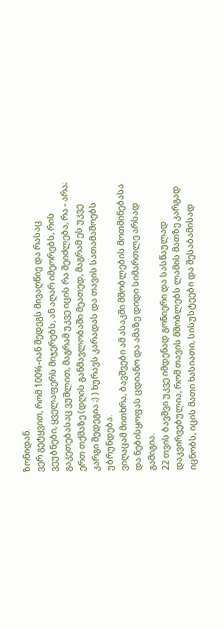ზონიდან.
ვერ გეტყვით, რომ 100%-იან შედეგს მივაღწიე და რასაც ვეუბნები, ყველაფერს მიჯერებს, ან აღარ იმეორებს, რის გაკეთებასაც ვუშლით, მაგრამ უკვე იცის რა შეიძლება, რა - არა; ერთ თქმაზე (დღის განმავლობაში მეათედ, მაგრამ ეს უკვე კარგი შედეგია ;) ) ხურავს კარადას და თავის სათამაშოებს უბრუნდება.
ვიღაცამ მითხრა, ბავშვები ამ ასაკში მშობლების მოთმინებასა და ნებისყოფას ცდიანო და ამაზე დიდი სიმართლე არსად გამიგია.
22 თვის ბავშვი უკვე იმდენად გონიერი და სასწაულად დაკვირვებულია, რომ თავის მშობლებს ლამის მათზე კარგად იცნობს, იცის მათი ხასიათი, სისუსტეები და შესაბამისად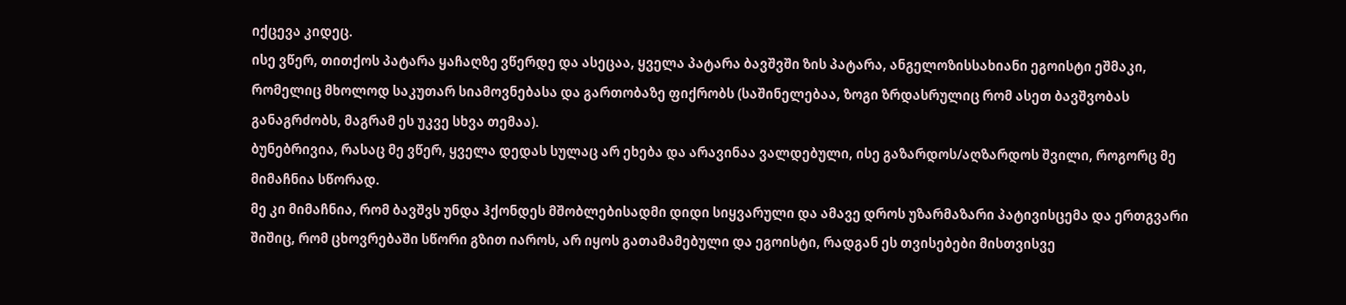იქცევა კიდეც.
ისე ვწერ, თითქოს პატარა ყაჩაღზე ვწერდე და ასეცაა, ყველა პატარა ბავშვში ზის პატარა, ანგელოზისსახიანი ეგოისტი ეშმაკი, რომელიც მხოლოდ საკუთარ სიამოვნებასა და გართობაზე ფიქრობს (საშინელებაა, ზოგი ზრდასრულიც რომ ასეთ ბავშვობას განაგრძობს, მაგრამ ეს უკვე სხვა თემაა).
ბუნებრივია, რასაც მე ვწერ, ყველა დედას სულაც არ ეხება და არავინაა ვალდებული, ისე გაზარდოს/აღზარდოს შვილი, როგორც მე მიმაჩნია სწორად.
მე კი მიმაჩნია, რომ ბავშვს უნდა ჰქონდეს მშობლებისადმი დიდი სიყვარული და ამავე დროს უზარმაზარი პატივისცემა და ერთგვარი შიშიც, რომ ცხოვრებაში სწორი გზით იაროს, არ იყოს გათამამებული და ეგოისტი, რადგან ეს თვისებები მისთვისვე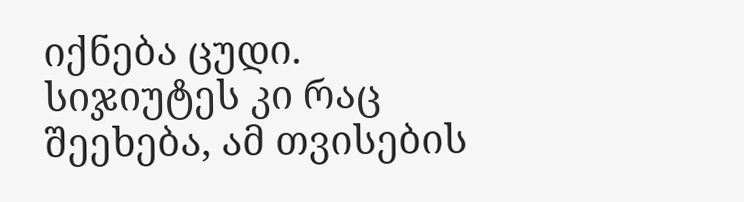იქნება ცუდი.
სიჯიუტეს კი რაც შეეხება, ამ თვისების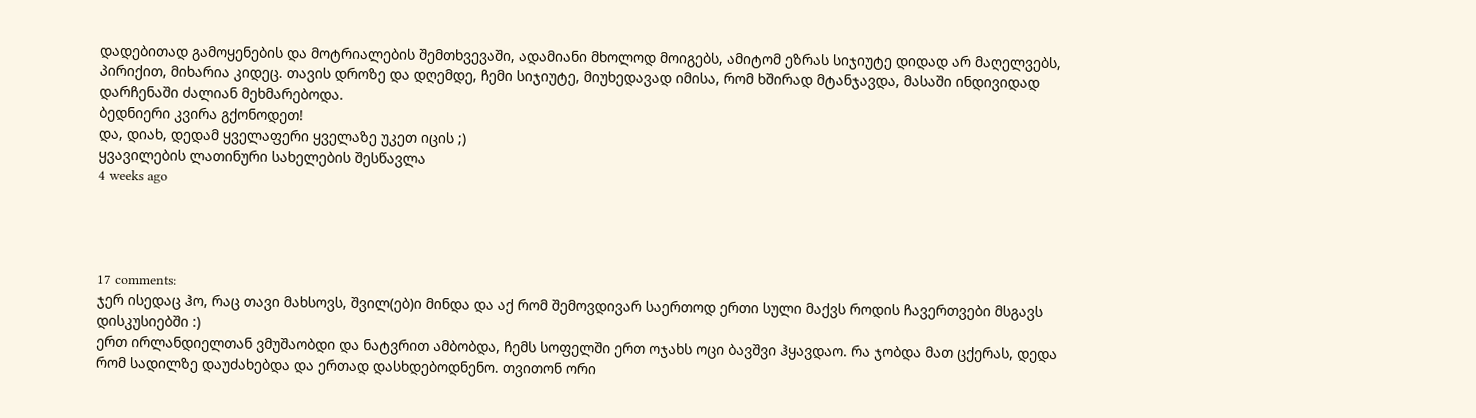დადებითად გამოყენების და მოტრიალების შემთხვევაში, ადამიანი მხოლოდ მოიგებს, ამიტომ ეზრას სიჯიუტე დიდად არ მაღელვებს, პირიქით, მიხარია კიდეც. თავის დროზე და დღემდე, ჩემი სიჯიუტე, მიუხედავად იმისა, რომ ხშირად მტანჯავდა, მასაში ინდივიდად დარჩენაში ძალიან მეხმარებოდა.
ბედნიერი კვირა გქონოდეთ!
და, დიახ, დედამ ყველაფერი ყველაზე უკეთ იცის ;)
ყვავილების ლათინური სახელების შესწავლა
4 weeks ago




17 comments:
ჯერ ისედაც ჰო, რაც თავი მახსოვს, შვილ(ებ)ი მინდა და აქ რომ შემოვდივარ საერთოდ ერთი სული მაქვს როდის ჩავერთვები მსგავს დისკუსიებში :)
ერთ ირლანდიელთან ვმუშაობდი და ნატვრით ამბობდა, ჩემს სოფელში ერთ ოჯახს ოცი ბავშვი ჰყავდაო. რა ჯობდა მათ ცქერას, დედა რომ სადილზე დაუძახებდა და ერთად დასხდებოდნენო. თვითონ ორი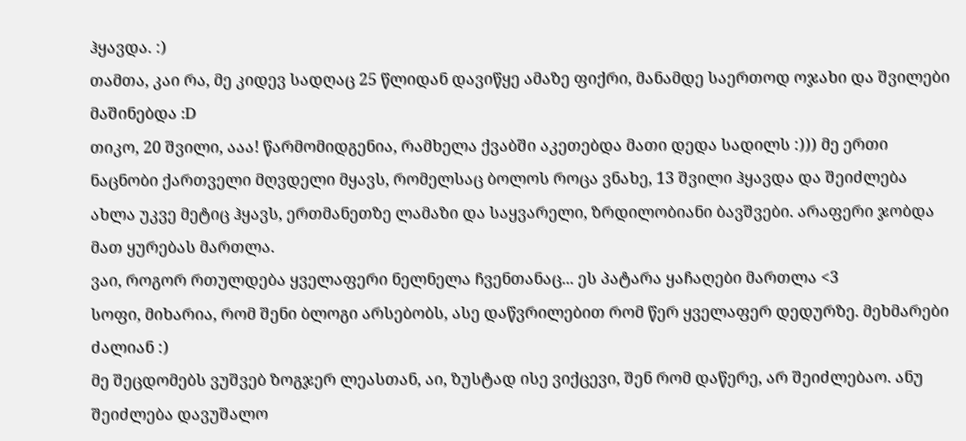ჰყავდა. :)
თამთა, კაი რა, მე კიდევ სადღაც 25 წლიდან დავიწყე ამაზე ფიქრი, მანამდე საერთოდ ოჯახი და შვილები მაშინებდა :D
თიკო, 20 შვილი, ააა! წარმომიდგენია, რამხელა ქვაბში აკეთებდა მათი დედა სადილს :))) მე ერთი ნაცნობი ქართველი მღვდელი მყავს, რომელსაც ბოლოს როცა ვნახე, 13 შვილი ჰყავდა და შეიძლება ახლა უკვე მეტიც ჰყავს, ერთმანეთზე ლამაზი და საყვარელი, ზრდილობიანი ბავშვები. არაფერი ჯობდა მათ ყურებას მართლა.
ვაი, როგორ რთულდება ყველაფერი ნელნელა ჩვენთანაც... ეს პატარა ყაჩაღები მართლა <3
სოფი, მიხარია, რომ შენი ბლოგი არსებობს, ასე დაწვრილებით რომ წერ ყველაფერ დედურზე. მეხმარები ძალიან :)
მე შეცდომებს ვუშვებ ზოგჯერ ლეასთან, აი, ზუსტად ისე ვიქცევი, შენ რომ დაწერე, არ შეიძლებაო. ანუ შეიძლება დავუშალო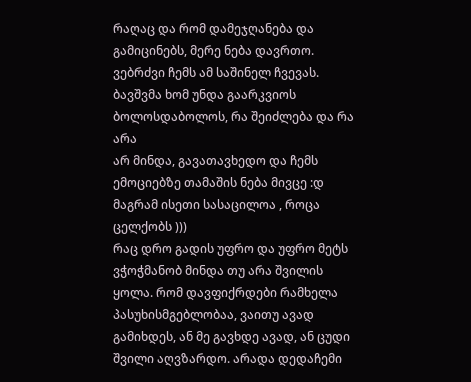რაღაც და რომ დამეჯღანება და გამიცინებს, მერე ნება დავრთო. ვებრძვი ჩემს ამ საშინელ ჩვევას. ბავშვმა ხომ უნდა გაარკვიოს ბოლოსდაბოლოს, რა შეიძლება და რა არა
არ მინდა, გავათავხედო და ჩემს ემოციებზე თამაშის ნება მივცე :დ მაგრამ ისეთი სასაცილოა , როცა ცელქობს )))
რაც დრო გადის უფრო და უფრო მეტს ვჭოჭმანობ მინდა თუ არა შვილის ყოლა. რომ დავფიქრდები რამხელა პასუხისმგებლობაა, ვაითუ ავად გამიხდეს, ან მე გავხდე ავად, ან ცუდი შვილი აღვზარდო. არადა დედაჩემი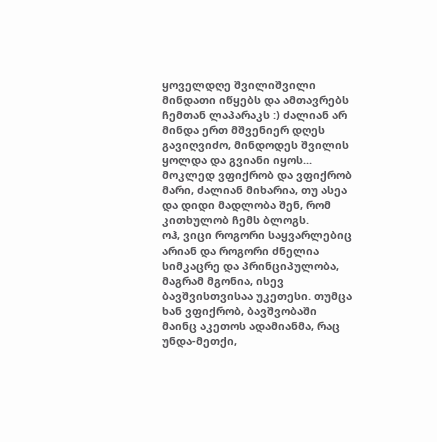ყოველდღე შვილიშვილი მინდათი იწყებს და ამთავრებს ჩემთან ლაპარაკს :) ძალიან არ მინდა ერთ მშვენიერ დღეს გავიღვიძო, მინდოდეს შვილის ყოლდა და გვიანი იყოს... მოკლედ ვფიქრობ და ვფიქრობ
მარი, ძალიან მიხარია, თუ ასეა და დიდი მადლობა შენ, რომ კითხულობ ჩემს ბლოგს.
ოჰ, ვიცი როგორი საყვარლებიც არიან და როგორი ძნელია სიმკაცრე და პრინციპულობა, მაგრამ მგონია, ისევ ბავშვისთვისაა უკეთესი. თუმცა ხან ვფიქრობ, ბავშვობაში მაინც აკეთოს ადამიანმა, რაც უნდა-მეთქი,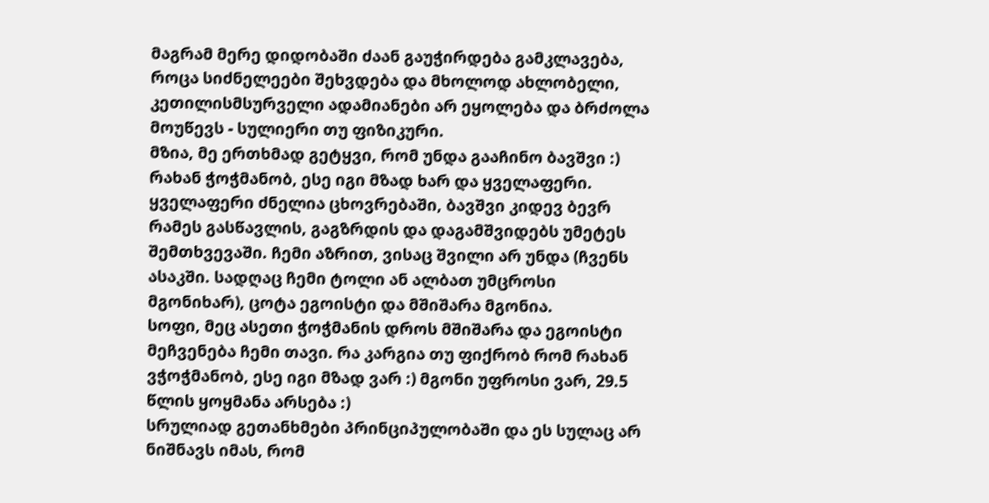მაგრამ მერე დიდობაში ძაან გაუჭირდება გამკლავება, როცა სიძნელეები შეხვდება და მხოლოდ ახლობელი, კეთილისმსურველი ადამიანები არ ეყოლება და ბრძოლა მოუწევს - სულიერი თუ ფიზიკური.
მზია, მე ერთხმად გეტყვი, რომ უნდა გააჩინო ბავშვი :) რახან ჭოჭმანობ, ესე იგი მზად ხარ და ყველაფერი.
ყველაფერი ძნელია ცხოვრებაში, ბავშვი კიდევ ბევრ რამეს გასწავლის, გაგზრდის და დაგამშვიდებს უმეტეს შემთხვევაში. ჩემი აზრით, ვისაც შვილი არ უნდა (ჩვენს ასაკში. სადღაც ჩემი ტოლი ან ალბათ უმცროსი მგონიხარ), ცოტა ეგოისტი და მშიშარა მგონია.
სოფი, მეც ასეთი ჭოჭმანის დროს მშიშარა და ეგოისტი მეჩვენება ჩემი თავი. რა კარგია თუ ფიქრობ რომ რახან ვჭოჭმანობ, ესე იგი მზად ვარ :) მგონი უფროსი ვარ, 29.5 წლის ყოყმანა არსება :)
სრულიად გეთანხმები პრინციპულობაში და ეს სულაც არ ნიშნავს იმას, რომ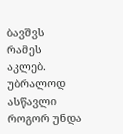ბავშვს რამეს აკლებ. უბრალოდ ასწავლი როგორ უნდა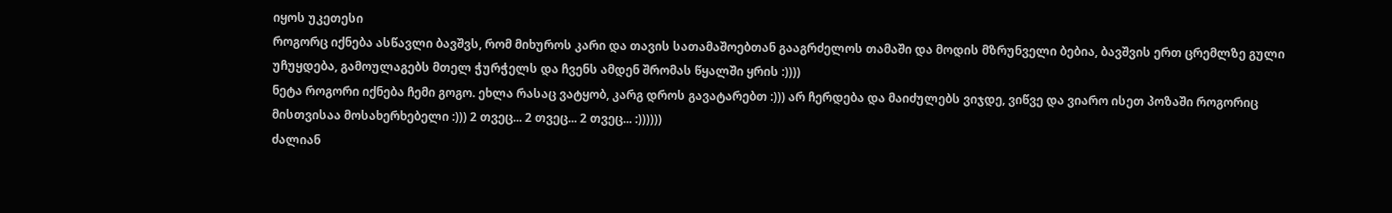იყოს უკეთესი
როგორც იქნება ასწავლი ბავშვს, რომ მიხუროს კარი და თავის სათამაშოებთან გააგრძელოს თამაში და მოდის მზრუნველი ბებია, ბავშვის ერთ ცრემლზე გული უჩუყდება, გამოულაგებს მთელ ჭურჭელს და ჩვენს ამდენ შრომას წყალში ყრის :))))
ნეტა როგორი იქნება ჩემი გოგო. ეხლა რასაც ვატყობ, კარგ დროს გავატარებთ :))) არ ჩერდება და მაიძულებს ვიჯდე, ვიწვე და ვიარო ისეთ პოზაში როგორიც მისთვისაა მოსახერხებელი :))) 2 თვეც... 2 თვეც... 2 თვეც... :))))))
ძალიან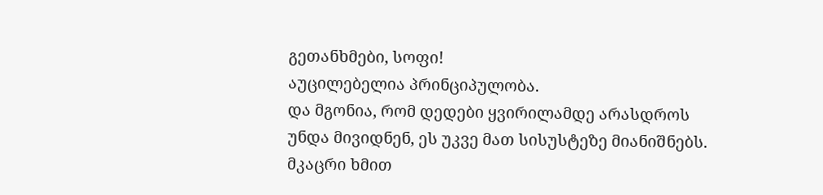გეთანხმები, სოფი!
აუცილებელია პრინციპულობა.
და მგონია, რომ დედები ყვირილამდე არასდროს უნდა მივიდნენ, ეს უკვე მათ სისუსტეზე მიანიშნებს. მკაცრი ხმით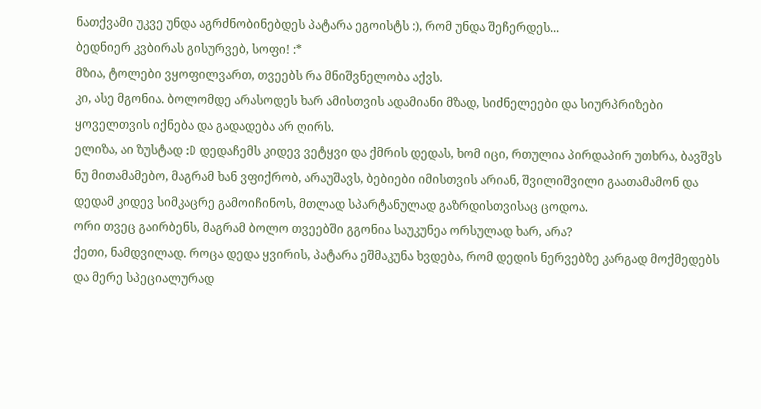ნათქვამი უკვე უნდა აგრძნობინებდეს პატარა ეგოისტს :), რომ უნდა შეჩერდეს...
ბედნიერ კვბირას გისურვებ, სოფი! :*
მზია, ტოლები ვყოფილვართ, თვეებს რა მნიშვნელობა აქვს.
კი, ასე მგონია. ბოლომდე არასოდეს ხარ ამისთვის ადამიანი მზად, სიძნელეები და სიურპრიზები ყოველთვის იქნება და გადადება არ ღირს.
ელიზა, აი ზუსტად :D დედაჩემს კიდევ ვეტყვი და ქმრის დედას, ხომ იცი, რთულია პირდაპირ უთხრა, ბავშვს ნუ მითამამებო, მაგრამ ხან ვფიქრობ, არაუშავს, ბებიები იმისთვის არიან, შვილიშვილი გაათამამონ და დედამ კიდევ სიმკაცრე გამოიჩინოს, მთლად სპარტანულად გაზრდისთვისაც ცოდოა.
ორი თვეც გაირბენს, მაგრამ ბოლო თვეებში გგონია საუკუნეა ორსულად ხარ, არა?
ქეთი, ნამდვილად. როცა დედა ყვირის, პატარა ეშმაკუნა ხვდება, რომ დედის ნერვებზე კარგად მოქმედებს და მერე სპეციალურად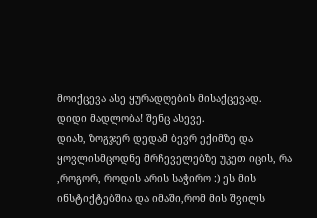მოიქცევა ასე ყურადღების მისაქცევად.
დიდი მადლობა! შენც ასევე.
დიახ, ზოგჯერ დედამ ბევრ ექიმზე და ყოვლისმცოდნე მრჩეველებზე უკეთ იცის, რა ,როგორ, როდის არის საჭირო :) ეს მის ინსტიქტებშია და იმაში,რომ მის შვილს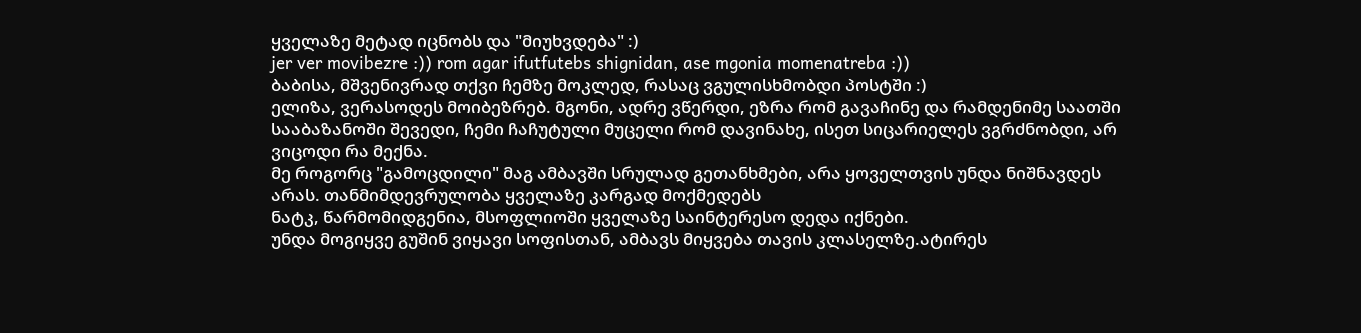ყველაზე მეტად იცნობს და "მიუხვდება" :)
jer ver movibezre :)) rom agar ifutfutebs shignidan, ase mgonia momenatreba :))
ბაბისა, მშვენივრად თქვი ჩემზე მოკლედ, რასაც ვგულისხმობდი პოსტში :)
ელიზა, ვერასოდეს მოიბეზრებ. მგონი, ადრე ვწერდი, ეზრა რომ გავაჩინე და რამდენიმე საათში სააბაზანოში შევედი, ჩემი ჩაჩუტული მუცელი რომ დავინახე, ისეთ სიცარიელეს ვგრძნობდი, არ ვიცოდი რა მექნა.
მე როგორც "გამოცდილი" მაგ ამბავში სრულად გეთანხმები, არა ყოველთვის უნდა ნიშნავდეს არას. თანმიმდევრულობა ყველაზე კარგად მოქმედებს
ნატკ, წარმომიდგენია, მსოფლიოში ყველაზე საინტერესო დედა იქნები.
უნდა მოგიყვე გუშინ ვიყავი სოფისთან, ამბავს მიყვება თავის კლასელზე.ატირეს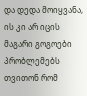და დედა მოიყვანა, ის კი არ იცის მაგარი გოგოები პრობლემებს თვითონ რომ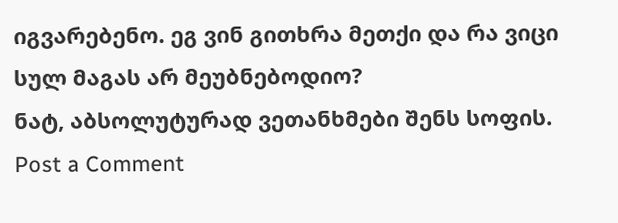იგვარებენო. ეგ ვინ გითხრა მეთქი და რა ვიცი სულ მაგას არ მეუბნებოდიო?
ნატ, აბსოლუტურად ვეთანხმები შენს სოფის.
Post a Comment